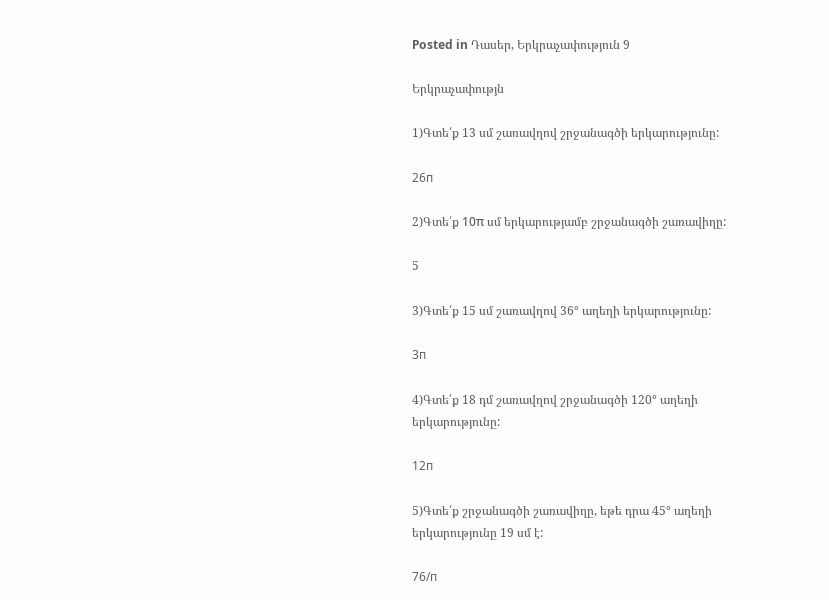Posted in Դասեր, Երկրաչափություն 9

Երկրաչափությն

1)Գտե՛ք 13 սմ շառավղով շրջանագծի երկարությունը:

26п

2)Գտե՛ք 10π սմ երկարությամբ շրջանագծի շառավիղը:

5

3)Գտե՛ք 15 սմ շառավղով 36° աղեղի երկարությունը:

3п

4)Գտե՛ք 18 դմ շառավղով շրջանագծի 120° աղեղի երկարությունը:

12п

5)Գտե՛ք շրջանագծի շառավիղը, եթե դրա 45° աղեղի երկարությունը 19 սմ է:

76/п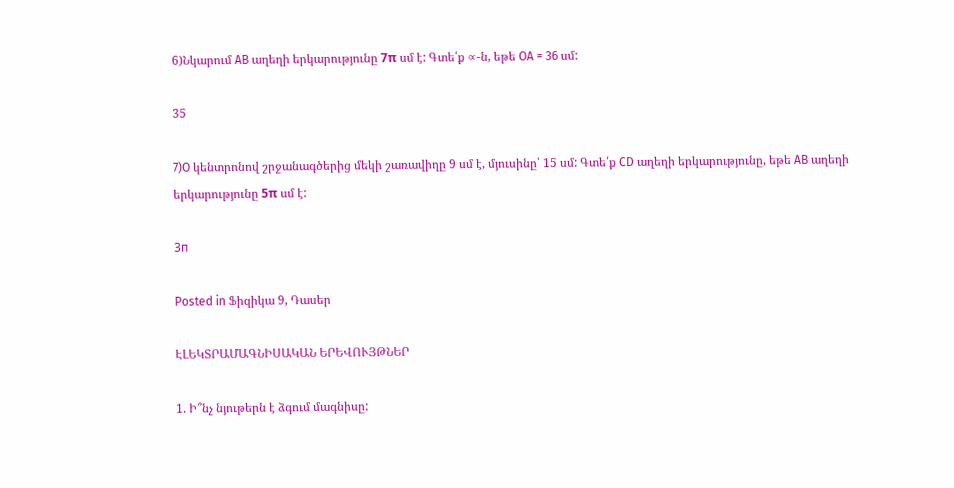6)Նկարում AB աղեղի երկարությունը 7π սմ է: Գտե՛ք ∝-ն, եթե OA = 36 սմ:

35

7)O կենտրոնով շրջանագծերից մեկի շառավիղը 9 սմ է, մյուսինը՝ 15 սմ: Գտե՛ք CD աղեղի երկարությունը, եթե AB աղեղի երկարությունը 5π սմ է:

3п

Posted in Ֆիզիկա 9, Դասեր

ԷԼԵԿՏՐԱՄԱԳՆԻՍԱԿԱՆ ԵՐԵՎՈՒՅԹՆԵՐ

1. Ի՞նչ նյութերն է ձգում մագնիսը: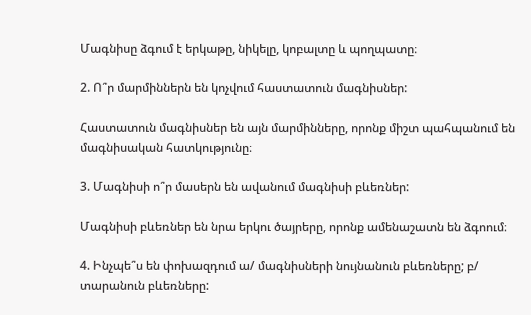Մագնիսը ձգում է երկաթը, նիկելը, կոբալտը և պողպատը։

2. Ո՞ր մարմիններն են կոչվում հաստատուն մագնիսներ:

Հաստատուն մագնիսներ են այն մարմինները, որոնք միշտ պահպանում են մագնիսական հատկությունը։

3. Մագնիսի ո՞ր մասերն են ավանում մագնիսի բևեռներ:

Մագնիսի բևեռներ են նրա երկու ծայրերը, որոնք ամենաշատն են ձգոում։

4. Ինչպե՞ս են փոխազդում ա/ մագնիսների նույնանուն բևեռները; բ/ տարանուն բևեռները: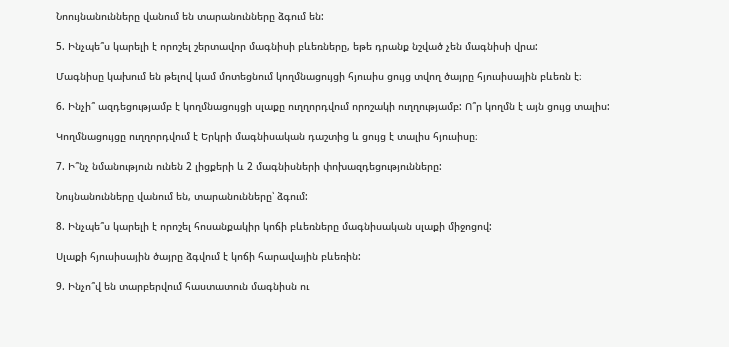Նոույնանունները վանում են տարանունները ձգում են:

5. Ինչպե՞ս կարելի է որոշել շերտավոր մագնիսի բևեռները, եթե դրանք նշված չեն մագնիսի վրա:

Մագնիսը կախում են թելով կամ մոտեցնում կողմնացույցի հյուսիս ցույց տվող ծայրը հյուսիսային բևեռն է։

6. Ինչի՞ ազդեցությամբ է կողմնացույցի սլաքը ուղղորդվում որոշակի ուղղությամբ: Ո՞ր կողմն է այն ցույց տալիս:

Կողմնացույցը ուղղորդվում է Երկրի մագնիսական դաշտից և ցույց է տալիս հյուսիսը։

7. Ի՞նչ նմանություն ունեն 2 լիցքերի և 2 մագնիսների փոխազդեցությունները:

Նույնանունները վանում են, տարանունները՝ ձգում:

8. Ինչպե՞ս կարելի է որոշել հոսանքակիր կոճի բևեռները մագնիսական սլաքի միջոցով:

Սլաքի հյուսիսային ծայրը ձգվում է կոճի հարավային բևեռին:

9. Ինչո՞վ են տարբերվում հաստատուն մագնիսն ու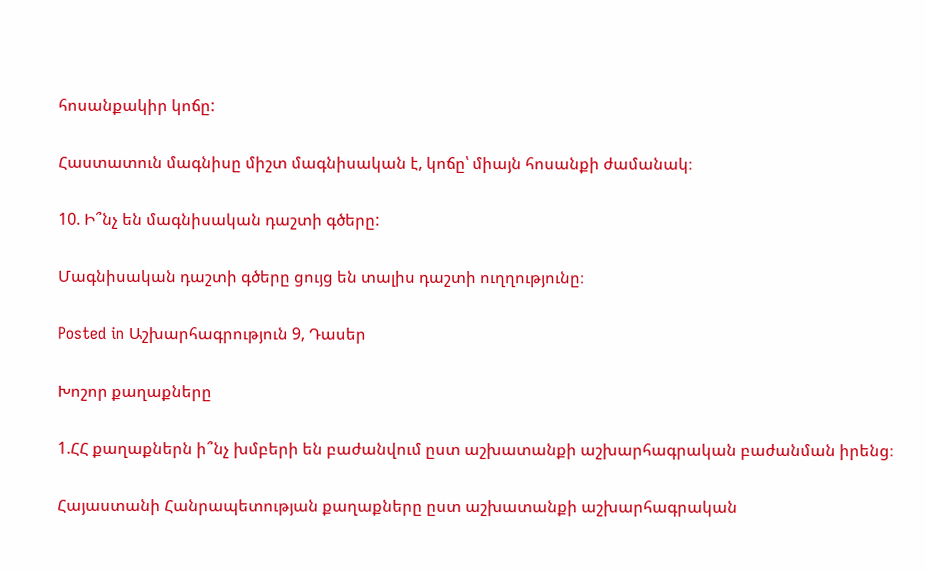հոսանքակիր կոճը:

Հաստատուն մագնիսը միշտ մագնիսական է, կոճը՝ միայն հոսանքի ժամանակ։

10. Ի՞նչ են մագնիսական դաշտի գծերը:

Մագնիսական դաշտի գծերը ցույց են տալիս դաշտի ուղղությունը։

Posted in Աշխարհագրություն 9, Դասեր

Խոշոր քաղաքները

1.ՀՀ քաղաքներն ի՞նչ խմբերի են բաժանվում ըստ աշխատանքի աշխարհագրական բաժանման իրենց։

Հայաստանի Հանրապետության քաղաքները ըստ աշխատանքի աշխարհագրական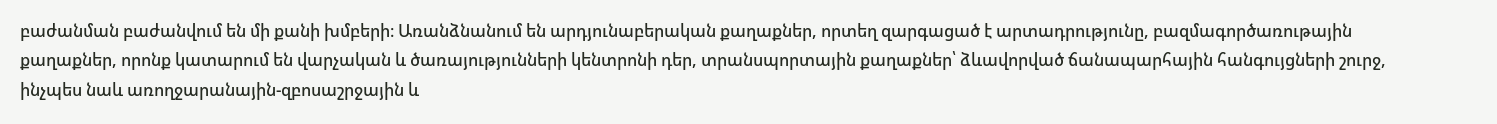բաժանման բաժանվում են մի քանի խմբերի։ Առանձնանում են արդյունաբերական քաղաքներ, որտեղ զարգացած է արտադրությունը, բազմագործառութային քաղաքներ, որոնք կատարում են վարչական և ծառայությունների կենտրոնի դեր, տրանսպորտային քաղաքներ՝ ձևավորված ճանապարհային հանգույցների շուրջ, ինչպես նաև առողջարանային-զբոսաշրջային և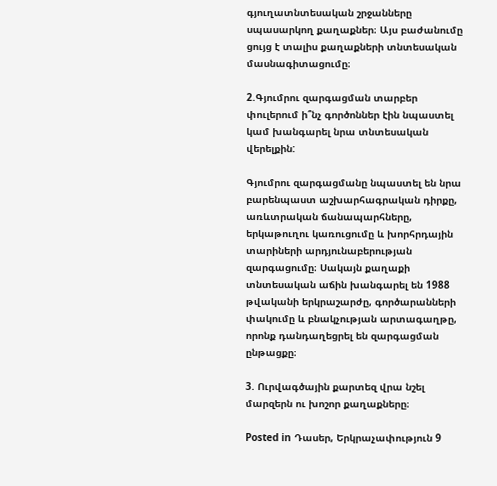գյուղատնտեսական շրջանները սպասարկող քաղաքներ։ Այս բաժանումը ցույց է տալիս քաղաքների տնտեսական մասնագիտացումը։

2.Գյումրու զարգացման տարբեր փուլերում ի՞նչ գործոններ էին նպաստել կամ խանգարել նրա տնտեսական վերելքին:

Գյումրու զարգացմանը նպաստել են նրա բարենպաստ աշխարհագրական դիրքը, առևտրական ճանապարհները, երկաթուղու կառուցումը և խորհրդային տարիների արդյունաբերության զարգացումը։ Սակայն քաղաքի տնտեսական աճին խանգարել են 1988 թվականի երկրաշարժը, գործարանների փակումը և բնակչության արտագաղթը, որոնք դանդաղեցրել են զարգացման ընթացքը։

3. Ուրվագծային քարտեզ վրա նշել մարզերն ու խոշոր քաղաքները։

Posted in Դասեր, Երկրաչափություն 9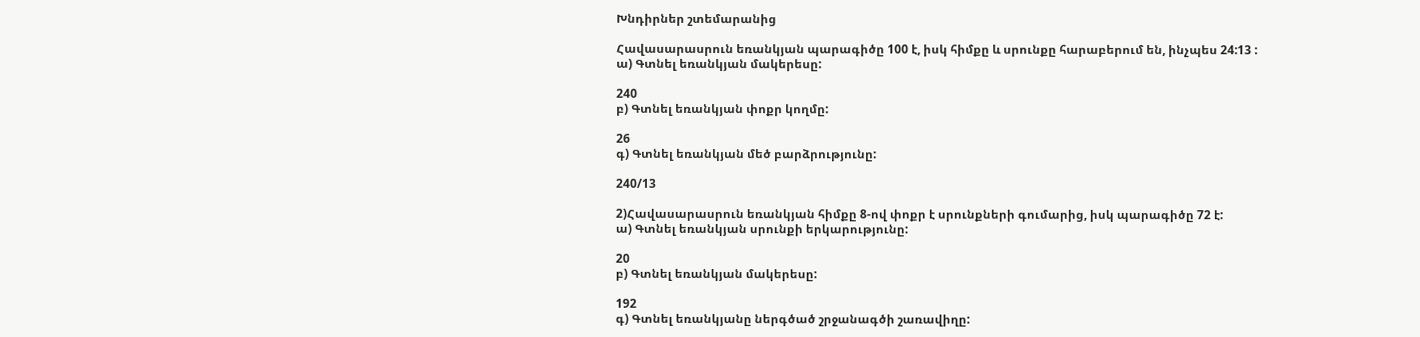Խնդիրներ շտեմարանից

Հավասարասրուն եռանկյան պարագիծը 100 է, իսկ հիմքը և սրունքը հարաբերում են, ինչպես 24:13 :
ա) Գտնել եռանկյան մակերեսը:

240
բ) Գտնել եռանկյան փոքր կողմը:

26
գ) Գտնել եռանկյան մեծ բարձրությունը:

240/13

2)Հավասարասրուն եռանկյան հիմքը 8-ով փոքր է սրունքների գումարից, իսկ պարագիծը 72 է:
ա) Գտնել եռանկյան սրունքի երկարությունը:

20
բ) Գտնել եռանկյան մակերեսը:

192
գ) Գտնել եռանկյանը ներգծած շրջանագծի շառավիղը: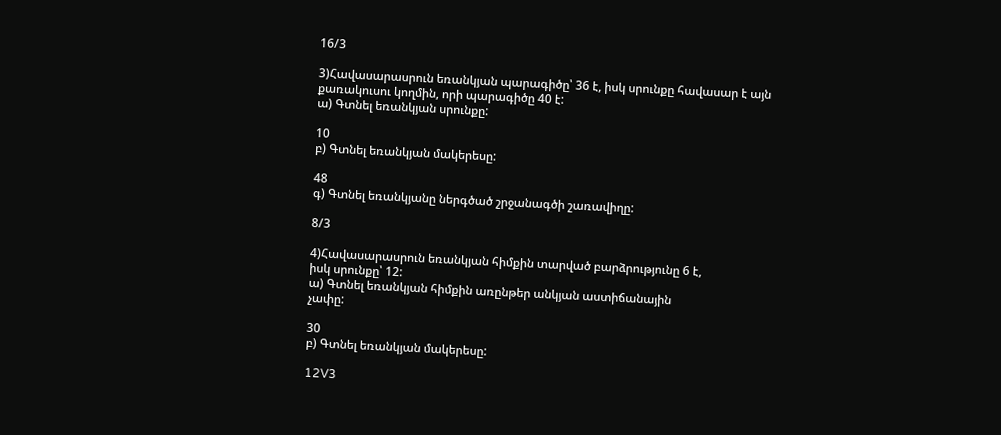16/3

3)Հավասարասրուն եռանկյան պարագիծը՝ 36 է, իսկ սրունքը հավասար է այն քառակուսու կողմին, որի պարագիծը 40 է:
ա) Գտնել եռանկյան սրունքը:

10
բ) Գտնել եռանկյան մակերեսը:

48
գ) Գտնել եռանկյանը ներգծած շրջանագծի շառավիղը:

8/3

4)Հավասարասրուն եռանկյան հիմքին տարված բարձրությունը 6 է,
իսկ սրունքը՝ 12:
ա) Գտնել եռանկյան հիմքին առընթեր անկյան աստիճանային
չափը:

30
բ) Գտնել եռանկյան մակերեսը:

12V3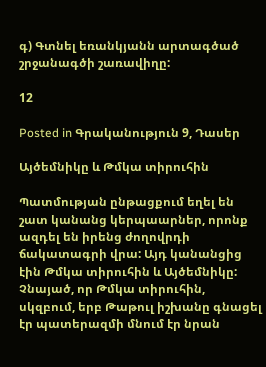գ) Գտնել եռանկյանն արտագծած շրջանագծի շառավիղը:

12

Posted in Գրականություն 9, Դասեր

Այծեմնիկը և Թմկա տիրուհին

Պատմության ընթացքում եղել են շատ կանանց կերպաարներ, որոնք ազդել են իրենց ժողովրդի ճակատագրի վրա: Այդ կանանցից էին Թմկա տիրուհին և Այծեմնիկը: Չնայած, որ Թմկա տիրուհին, սկզբում, երբ Թաթուլ իշխանը գնացել էր պատերազմի մնում էր նրան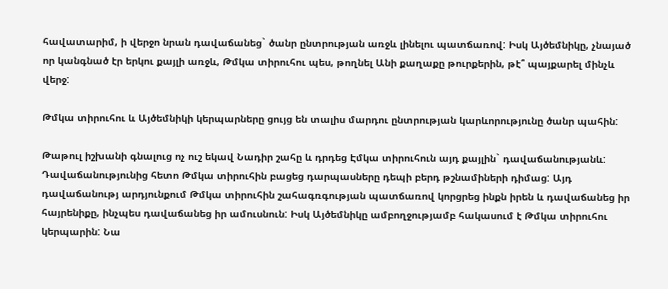հավատարիմ, ի վերջո նրան դավաճանեց` ծանր ընտրության առջև լինելու պատճառով: Իսկ Այծեմնիկը, չնայած որ կանգնած էր երկու քայլի առջև, Թմկա տիրուհու պես, թողնել Անի քաղաքը թուրքերին, թէ՞ պայքարել մինչև վերջ:

Թմկա տիրուհու և Այծեմնիկի կերպարները ցույց են տալիս մարդու ընտրության կարևորությունը ծանր պահին:

Թաթուլ իշխանի գնալուց ոչ ուշ եկավ Նադիր շահը և դրդեց Էմկա տիրուհուն այդ քայլին` դավաճանությանև: Դավաճանությունից հետո Թմկա տիրուհին բացեց դարպասները դեպի բերդ թշնամիների դիմաց: Այդ դավաճանությ արդյունքում Թմկա տիրուհին շահագռգության պատճառով կորցրեց ինքն իրեն և դավաճանեց իր հայրենիքը, ինչպես դավաճանեց իր ամուսնուն: Իսկ Այծեմնիկը ամբողջությամբ հակասում է Թմկա տիրուհու կերպարին: Նա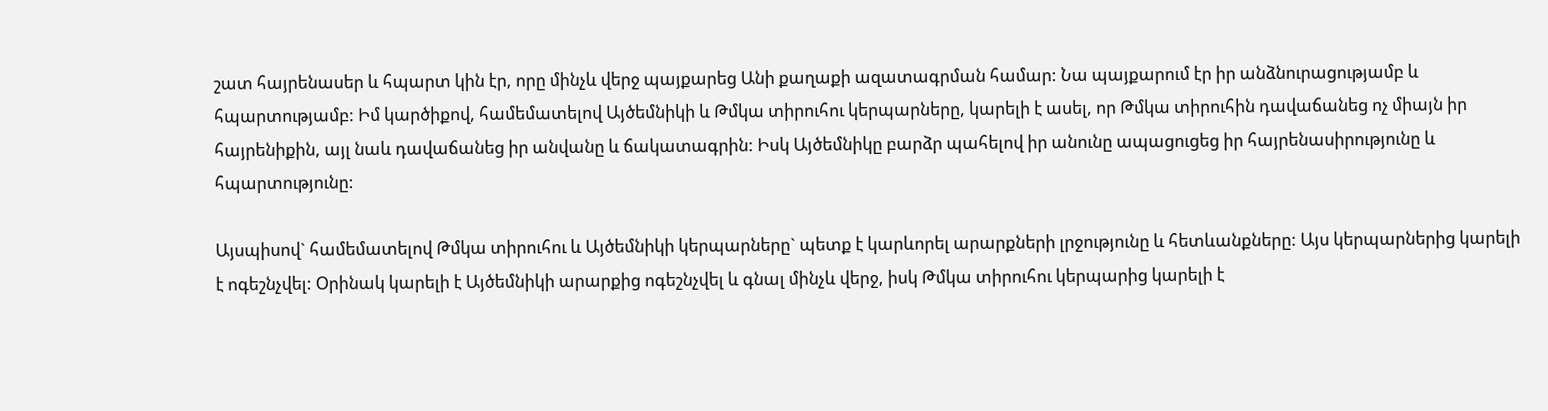շատ հայրենասեր և հպարտ կին էր, որը մինչև վերջ պայքարեց Անի քաղաքի ազատագրման համար: Նա պայքարում էր իր անձնուրացությամբ և հպարտությամբ: Իմ կարծիքով, համեմատելով Այծեմնիկի և Թմկա տիրուհու կերպարները, կարելի է ասել, որ Թմկա տիրուհին դավաճանեց ոչ միայն իր հայրենիքին, այլ նաև դավաճանեց իր անվանը և ճակատագրին: Իսկ Այծեմնիկը բարձր պահելով իր անունը ապացուցեց իր հայրենասիրությունը և հպարտությունը:

Այսպիսով` համեմատելով Թմկա տիրուհու և Այծեմնիկի կերպարները` պետք է կարևորել արարքների լրջությունը և հետևանքները: Այս կերպարներից կարելի է ոգեշնչվել: Օրինակ կարելի է Այծեմնիկի արարքից ոգեշնչվել և գնալ մինչև վերջ, իսկ Թմկա տիրուհու կերպարից կարելի է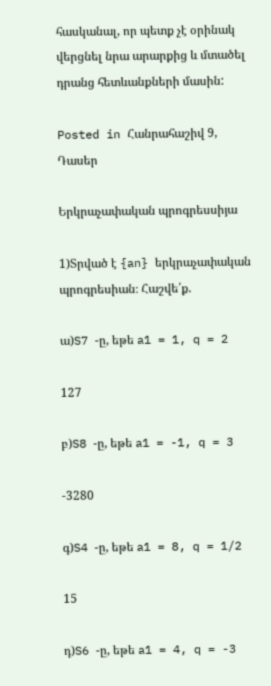հասկանալ, որ պետք չէ օրինակ վերցնել նրա արարքից և մտածել դրանց հետևանքների մասին:

Posted in Հանրահաշիվ 9, Դասեր

Երկրաչափական պրոգրեսսիյա

1)Տրված է {an} երկրաչափական պրոգրեսիան։ Հաշվե՛ք.

ա)S7 -ը, եթե a1 = 1, q = 2

127

բ)S8 -ը, եթե a1 = -1, q = 3

-3280

գ)S4 -ը, եթե a1 = 8, q = 1/2

15

դ)S6 -ը, եթե a1 = 4, q = -3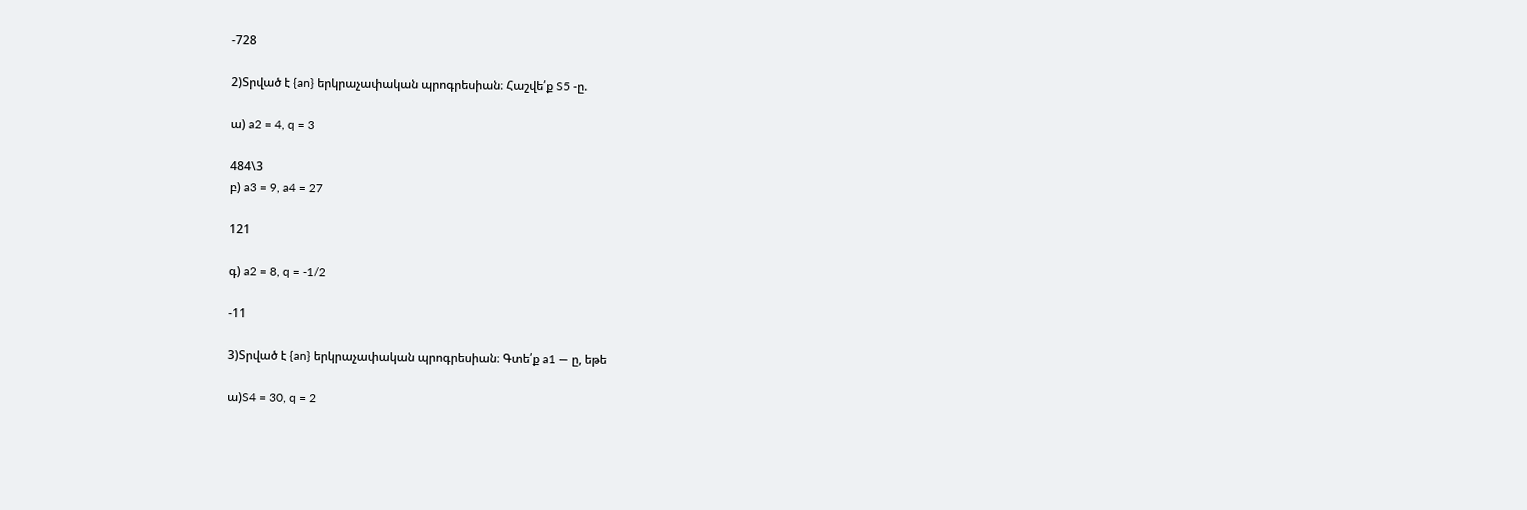-728

2)Տրված է {an} երկրաչափական պրոգրեսիան։ Հաշվե՛ք S5 -ը.

ա) a2 = 4, q = 3

484\3
բ) a3 = 9, a4 = 27

121

գ) a2 = 8, q = -1/2

-11

3)Տրված է {an} երկրաչափական պրոգրեսիան։ Գտե՛ք a1 — ը, եթե

ա)S4 = 30, q = 2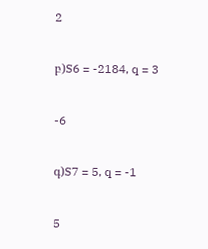2

բ)S6 = -2184, q = 3

-6

գ)S7 = 5, q = -1

5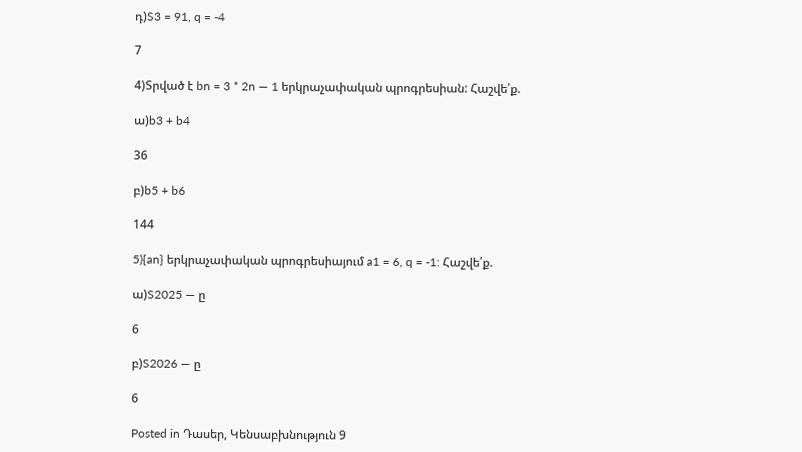դ)S3 = 91, q = -4

7

4)Տրված է bn = 3 * 2n — 1 երկրաչափական պրոգրեսիան: Հաշվե՛ք.

ա)b3 + b4

36

բ)b5 + b6

144

5){an} երկրաչափական պրոգրեսիայում a1 = 6, q = -1: Հաշվե՛ք.

ա)S2025 — ը

6

բ)S2026 — ը

6

Posted in Դասեր, Կենսաբխնություն 9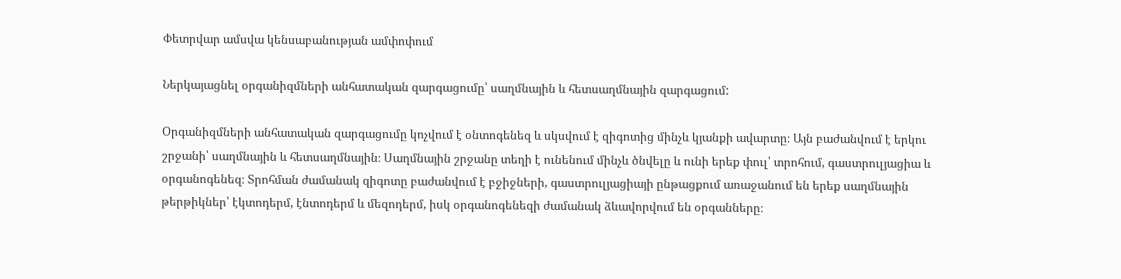Փետրվար ամսվա կենսաբանության ամփոփում

Ներկայացնել օրգանիզմների անհատական զարգացումը՝ սաղմնային և հետսաղմնային զարգացում:

Օրգանիզմների անհատական զարգացումը կոչվում է օնտոգենեզ և սկսվում է զիգոտից մինչև կյանքի ավարտը։ Այն բաժանվում է երկու շրջանի՝ սաղմնային և հետսաղմնային։ Սաղմնային շրջանը տեղի է ունենում մինչև ծնվելը և ունի երեք փուլ՝ տրոհում, գաստրուլյացիա և օրգանոգենեզ։ Տրոհման ժամանակ զիգոտը բաժանվում է բջիջների, գաստրուլյացիայի ընթացքում առաջանում են երեք սաղմնային թերթիկներ՝ էկտոդերմ, էնտոդերմ և մեզոդերմ, իսկ օրգանոգենեզի ժամանակ ձևավորվում են օրգանները։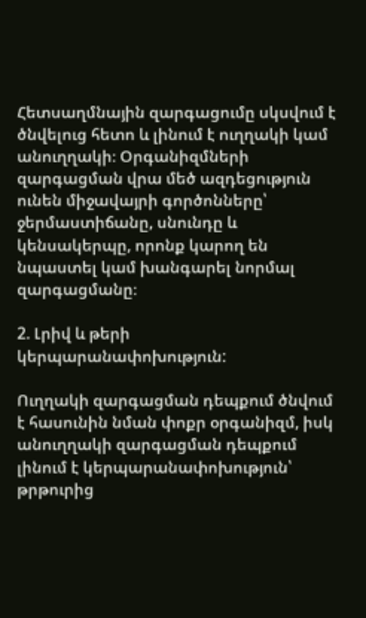Հետսաղմնային զարգացումը սկսվում է ծնվելուց հետո և լինում է ուղղակի կամ անուղղակի։ Օրգանիզմների զարգացման վրա մեծ ազդեցություն ունեն միջավայրի գործոնները՝ ջերմաստիճանը, սնունդը և կենսակերպը, որոնք կարող են նպաստել կամ խանգարել նորմալ զարգացմանը։

2. Լրիվ և թերի կերպարանափոխություն:

Ուղղակի զարգացման դեպքում ծնվում է հասունին նման փոքր օրգանիզմ, իսկ անուղղակի զարգացման դեպքում լինում է կերպարանափոխություն՝ թրթուրից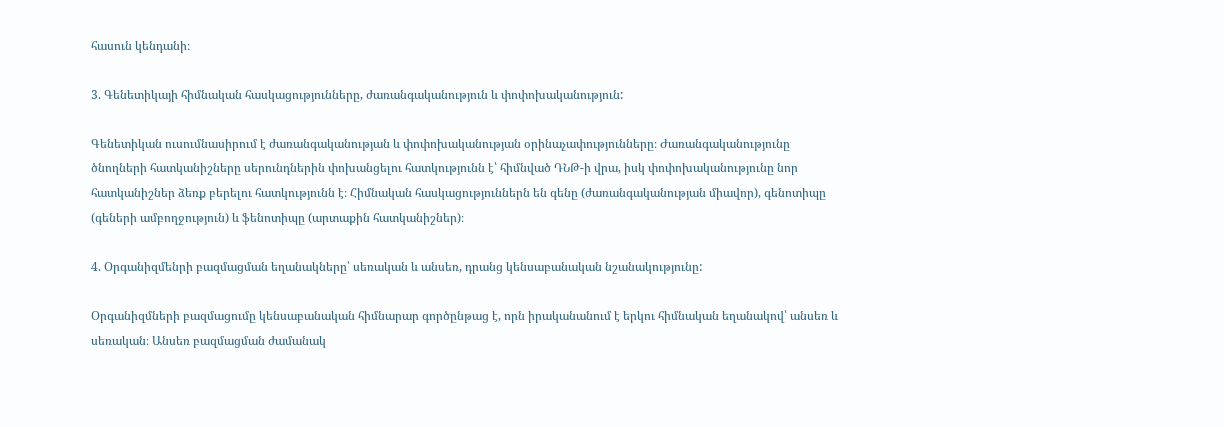հասուն կենդանի։

3. Գենետիկայի հիմնական հասկացությունները, ժառանգականություն և փոփոխականություն:

Գենետիկան ուսումնասիրում է ժառանգականության և փոփոխականության օրինաչափությունները։ Ժառանգականությունը ծնողների հատկանիշները սերունդներին փոխանցելու հատկությունն է՝ հիմնված ԴՆԹ-ի վրա, իսկ փոփոխականությունը նոր հատկանիշներ ձեռք բերելու հատկությունն է։ Հիմնական հասկացություններն են գենը (ժառանգականության միավոր), գենոտիպը (գեների ամբողջություն) և ֆենոտիպը (արտաքին հատկանիշներ)։

4. Օրգանիզմենրի բազմացման եղանակները՝ սեռական և անսեռ, դրանց կենսաբանական նշանակությունը:

Օրգանիզմների բազմացումը կենսաբանական հիմնարար գործընթաց է, որն իրականանում է երկու հիմնական եղանակով՝ անսեռ և սեռական։ Անսեռ բազմացման ժամանակ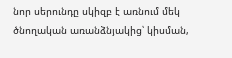նոր սերունդը սկիզբ է առնում մեկ ծնողական առանձնյակից՝ կիսման,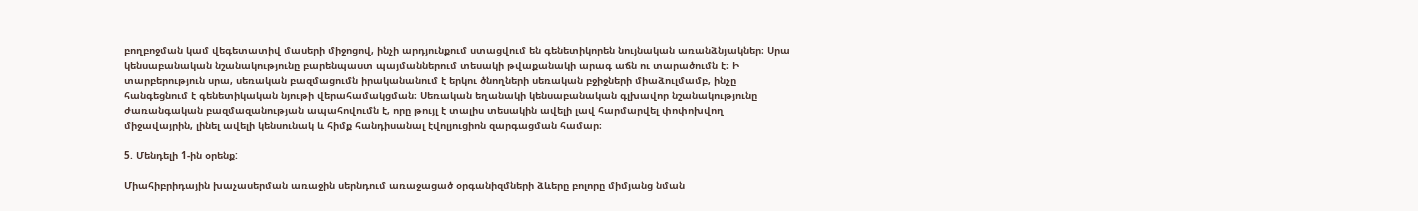բողբոջման կամ վեգետատիվ մասերի միջոցով, ինչի արդյունքում ստացվում են գենետիկորեն նույնական առանձնյակներ։ Սրա կենսաբանական նշանակությունը բարենպաստ պայմաններում տեսակի թվաքանակի արագ աճն ու տարածումն է։ Ի տարբերություն սրա, սեռական բազմացումն իրականանում է երկու ծնողների սեռական բջիջների միաձուլմամբ, ինչը հանգեցնում է գենետիկական նյութի վերահամակցման։ Սեռական եղանակի կենսաբանական գլխավոր նշանակությունը ժառանգական բազմազանության ապահովումն է, որը թույլ է տալիս տեսակին ավելի լավ հարմարվել փոփոխվող միջավայրին, լինել ավելի կենսունակ և հիմք հանդիսանալ էվոլյուցիոն զարգացման համար։

5. Մենդելի 1-ին օրենք:

Միահիբրիդային խաչասերման առաջին սերնդում առաջացած օրգանիզմների ձևերը բոլորը միմյանց նման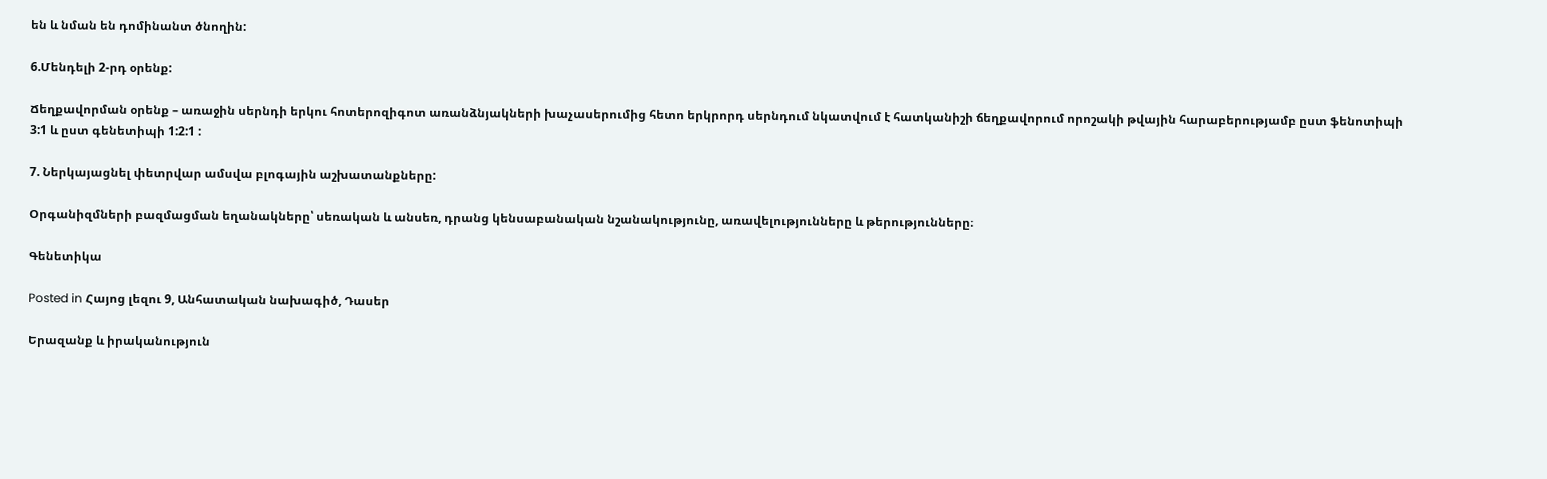են և նման են դոմինանտ ծնողին:

6.Մենդելի 2-րդ օրենք:

Ճեղքավորման օրենք – առաջին սերնդի երկու հոտերոզիգոտ առանձնյակների խաչասերումից հետո երկրորդ սերնդում նկատվում է հատկանիշի ճեղքավորում որոշակի թվային հարաբերությամբ ըստ ֆենոտիպի 3:1 և ըստ գենետիպի 1:2:1 :

7. Ներկայացնել փետրվար ամսվա բլոգային աշխատանքները:

Օրգանիզմների բազմացման եղանակները՝ սեռական և անսեռ, դրանց կենսաբանական նշանակությունը, առավելությունները և թերությունները։

Գենետիկա

Posted in Հայոց լեզու 9, Անհատական նախագիծ, Դասեր

Երազանք և իրականություն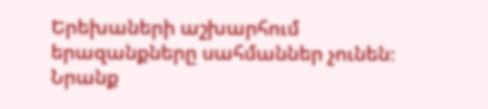Երեխաների աշխարհում երազանքները սահմաններ չունեն։ Նրանք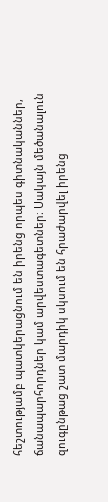հեշտությամբ պատկերացնում են իրենց որպես գիտնականներ, ճանապարհորդներ կամ արվեստագետներ։ Սակայն մեծանալուն զուգընթաց շատ մարդիկ սկսում են հրաժարվել իրենց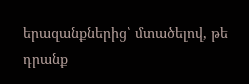երազանքներից՝ մտածելով, թե դրանք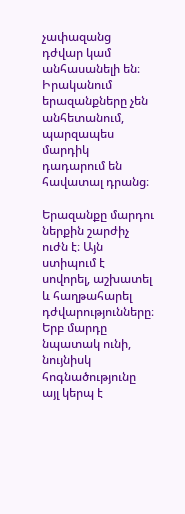չափազանց դժվար կամ անհասանելի են։ Իրականում երազանքները չեն անհետանում, պարզապես մարդիկ դադարում են հավատալ դրանց։

Երազանքը մարդու ներքին շարժիչ ուժն է։ Այն ստիպում է սովորել, աշխատել և հաղթահարել դժվարությունները։ Երբ մարդը նպատակ ունի, նույնիսկ հոգնածությունը այլ կերպ է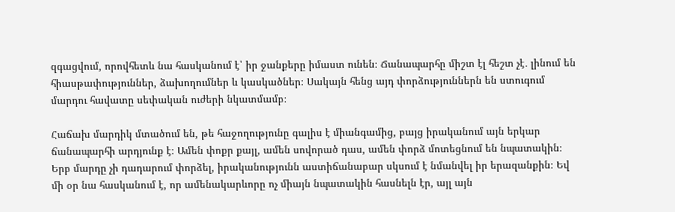զգացվում, որովհետև նա հասկանում է՝ իր ջանքերը իմաստ ունեն։ Ճանապարհը միշտ էլ հեշտ չէ․ լինում են հիասթափություններ, ձախողումներ և կասկածներ։ Սակայն հենց այդ փորձություններն են ստուգում մարդու հավատը սեփական ուժերի նկատմամբ։

Հաճախ մարդիկ մտածում են, թե հաջողությունը գալիս է միանգամից, բայց իրականում այն երկար ճանապարհի արդյունք է։ Ամեն փոքր քայլ, ամեն սովորած դաս, ամեն փորձ մոտեցնում են նպատակին։ Երբ մարդը չի դադարում փորձել, իրականությունն աստիճանաբար սկսում է նմանվել իր երազանքին։ Եվ մի օր նա հասկանում է, որ ամենակարևորը ոչ միայն նպատակին հասնելն էր, այլ այն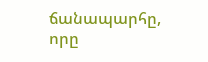ճանապարհը, որը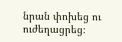նրան փոխեց ու ուժեղացրեց։